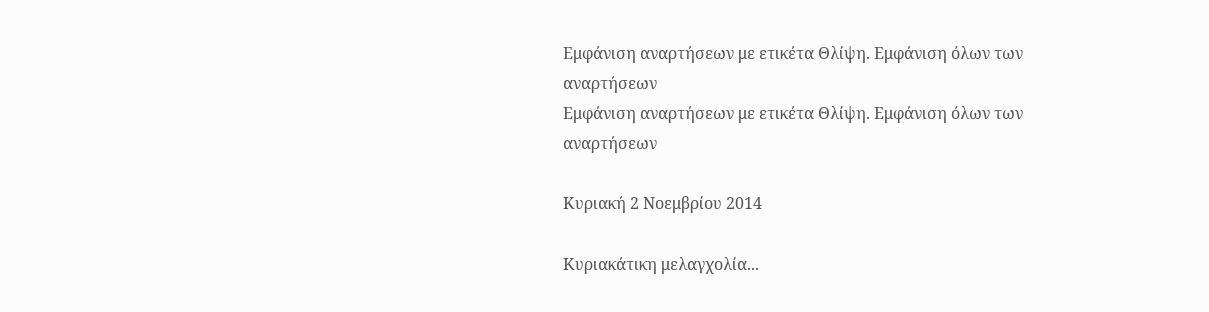Εμφάνιση αναρτήσεων με ετικέτα Θλίψη. Εμφάνιση όλων των αναρτήσεων
Εμφάνιση αναρτήσεων με ετικέτα Θλίψη. Εμφάνιση όλων των αναρτήσεων

Κυριακή 2 Νοεμβρίου 2014

Κυριακάτικη μελαγχολία...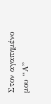Στον αγαπημένο μου “Α”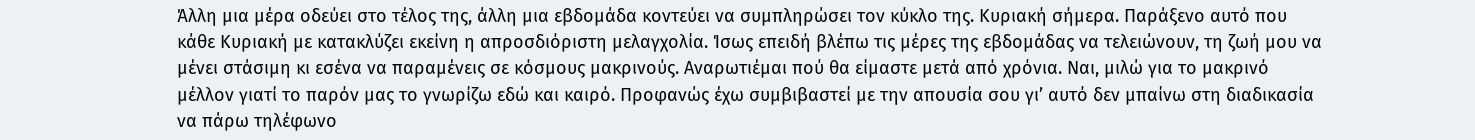Άλλη μια μέρα οδεύει στο τέλος της, άλλη μια εβδομάδα κοντεύει να συμπληρώσει τον κύκλο της. Κυριακή σήμερα. Παράξενο αυτό που κάθε Κυριακή με κατακλύζει εκείνη η απροσδιόριστη μελαγχολία. Ίσως επειδή βλέπω τις μέρες της εβδομάδας να τελειώνουν, τη ζωή μου να μένει στάσιμη κι εσένα να παραμένεις σε κόσμους μακρινούς. Αναρωτιέμαι πού θα είμαστε μετά από χρόνια. Ναι, μιλώ για το μακρινό μέλλον γιατί το παρόν μας το γνωρίζω εδώ και καιρό. Προφανώς έχω συμβιβαστεί με την απουσία σου γι’ αυτό δεν μπαίνω στη διαδικασία να πάρω τηλέφωνο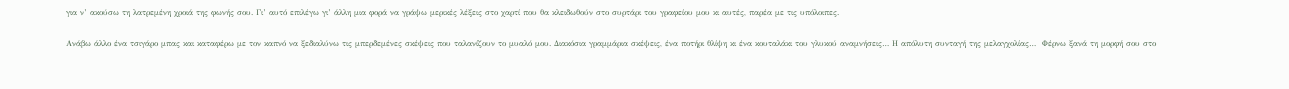για ν’ ακούσω τη λατρεμένη χροιά της φωνής σου. Γι’ αυτό επιλέγω γι’ άλλη μια φορά να γράψω μερικές λέξεις στο χαρτί που θα κλειδωθούν στο συρτάρι του γραφείου μου κι αυτές, παρέα με τις υπόλοιπες.

Ανάβω άλλο ένα τσιγάρο μπας και καταφέρω με τον καπνό να ξεδιαλύνω τις μπερδεμένες σκέψεις που ταλανίζουν το μυαλό μου. Διακόσια γραμμάρια σκέψεις, ένα ποτήρι θλίψη κι ένα κουταλάκι του γλυκού αναμνήσεις… Η απόλυτη συνταγή της μελαγχολίας…  Φέρνω ξανά τη μορφή σου στο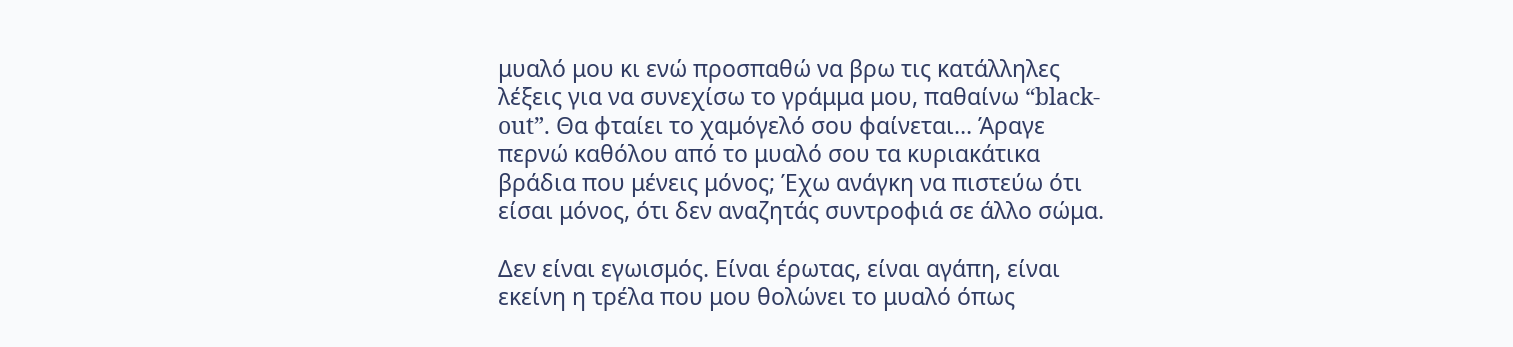μυαλό μου κι ενώ προσπαθώ να βρω τις κατάλληλες λέξεις για να συνεχίσω το γράμμα μου, παθαίνω “black-out”. Θα φταίει το χαμόγελό σου φαίνεται… Άραγε περνώ καθόλου από το μυαλό σου τα κυριακάτικα βράδια που μένεις μόνος; Έχω ανάγκη να πιστεύω ότι είσαι μόνος, ότι δεν αναζητάς συντροφιά σε άλλο σώμα.

Δεν είναι εγωισμός. Είναι έρωτας, είναι αγάπη, είναι εκείνη η τρέλα που μου θολώνει το μυαλό όπως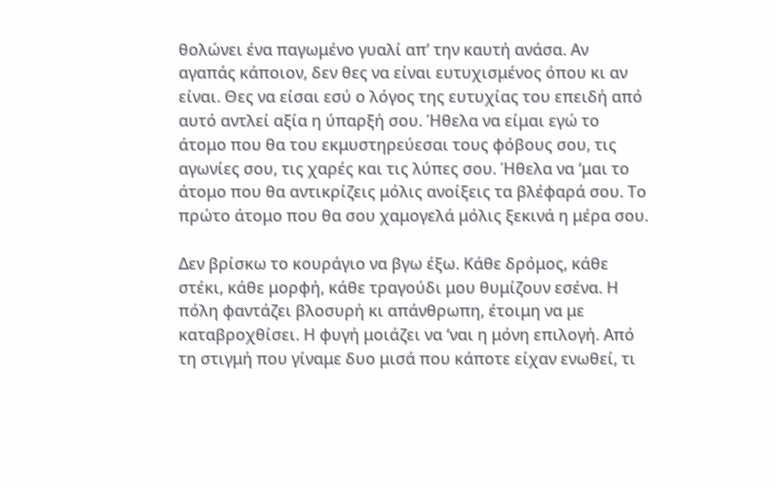θολώνει ένα παγωμένο γυαλί απ’ την καυτή ανάσα. Αν αγαπάς κάποιον, δεν θες να είναι ευτυχισμένος όπου κι αν είναι. Θες να είσαι εσύ ο λόγος της ευτυχίας του επειδή από αυτό αντλεί αξία η ύπαρξή σου. Ήθελα να είμαι εγώ το άτομο που θα του εκμυστηρεύεσαι τους φόβους σου, τις αγωνίες σου, τις χαρές και τις λύπες σου. Ήθελα να ‘μαι το άτομο που θα αντικρίζεις μόλις ανοίξεις τα βλέφαρά σου. Το πρώτο άτομο που θα σου χαμογελά μόλις ξεκινά η μέρα σου.

Δεν βρίσκω το κουράγιο να βγω έξω. Κάθε δρόμος, κάθε στέκι, κάθε μορφή, κάθε τραγούδι μου θυμίζουν εσένα. Η πόλη φαντάζει βλοσυρή κι απάνθρωπη, έτοιμη να με καταβροχθίσει. Η φυγή μοιάζει να ‘ναι η μόνη επιλογή. Από τη στιγμή που γίναμε δυο μισά που κάποτε είχαν ενωθεί, τι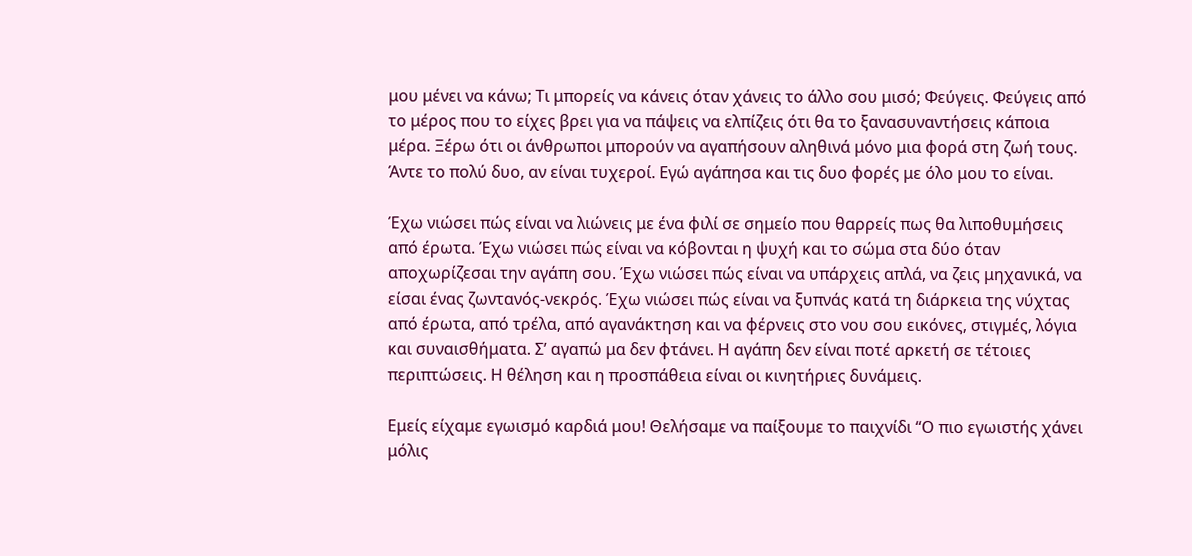μου μένει να κάνω; Τι μπορείς να κάνεις όταν χάνεις το άλλο σου μισό; Φεύγεις. Φεύγεις από το μέρος που το είχες βρει για να πάψεις να ελπίζεις ότι θα το ξανασυναντήσεις κάποια μέρα. Ξέρω ότι οι άνθρωποι μπορούν να αγαπήσουν αληθινά μόνο μια φορά στη ζωή τους. Άντε το πολύ δυο, αν είναι τυχεροί. Εγώ αγάπησα και τις δυο φορές με όλο μου το είναι.

Έχω νιώσει πώς είναι να λιώνεις με ένα φιλί σε σημείο που θαρρείς πως θα λιποθυμήσεις από έρωτα. Έχω νιώσει πώς είναι να κόβονται η ψυχή και το σώμα στα δύο όταν αποχωρίζεσαι την αγάπη σου. Έχω νιώσει πώς είναι να υπάρχεις απλά, να ζεις μηχανικά, να είσαι ένας ζωντανός-νεκρός. Έχω νιώσει πώς είναι να ξυπνάς κατά τη διάρκεια της νύχτας από έρωτα, από τρέλα, από αγανάκτηση και να φέρνεις στο νου σου εικόνες, στιγμές, λόγια και συναισθήματα. Σ’ αγαπώ μα δεν φτάνει. Η αγάπη δεν είναι ποτέ αρκετή σε τέτοιες περιπτώσεις. Η θέληση και η προσπάθεια είναι οι κινητήριες δυνάμεις.

Εμείς είχαμε εγωισμό καρδιά μου! Θελήσαμε να παίξουμε το παιχνίδι “Ο πιο εγωιστής χάνει μόλις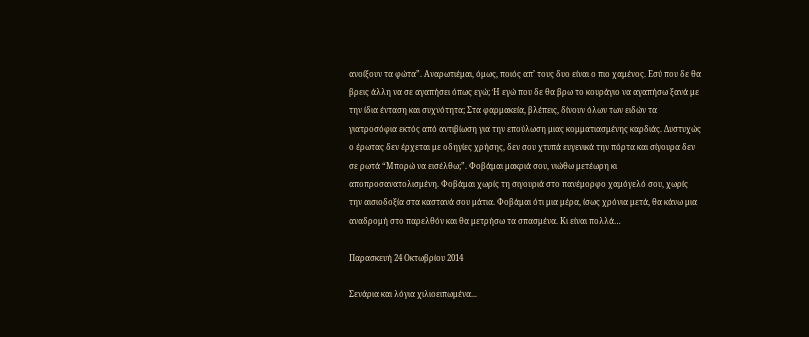ανοίξουν τα φώτα”. Αναρωτιέμαι, όμως, ποιός απ’ τους δυο είναι ο πιο χαμένος. Εσύ που δε θα βρεις άλλη να σε αγαπήσει όπως εγώ; Ή εγώ που δε θα βρω το κουράγιο να αγαπήσω ξανά με την ίδια ένταση και συχνότητα; Στα φαρμακεία, βλέπεις, δίνουν όλων των ειδών τα γιατροσόφια εκτός από αντιβίωση για την επούλωση μιας κομματιασμένης καρδιάς. Δυστυχώς ο έρωτας δεν έρχεται με οδηγίες χρήσης, δεν σου χτυπά ευγενικά την πόρτα και σίγουρα δεν σε ρωτά “Μπορώ να εισέλθω;”. Φοβάμαι μακριά σου, νιώθω μετέωρη κι αποπροσανατολισμένη. Φοβάμαι χωρίς τη σιγουριά στο πανέμορφο χαμόγελό σου, χωρίς την αισιοδοξία στα καστανά σου μάτια. Φοβάμαι ότι μια μέρα, ίσως χρόνια μετά, θα κάνω μια αναδρομή στο παρελθόν και θα μετρήσω τα σπασμένα. Κι είναι πολλά…

Παρασκευή 24 Οκτωβρίου 2014

Σενάρια και λόγια χιλιοειπωμένα...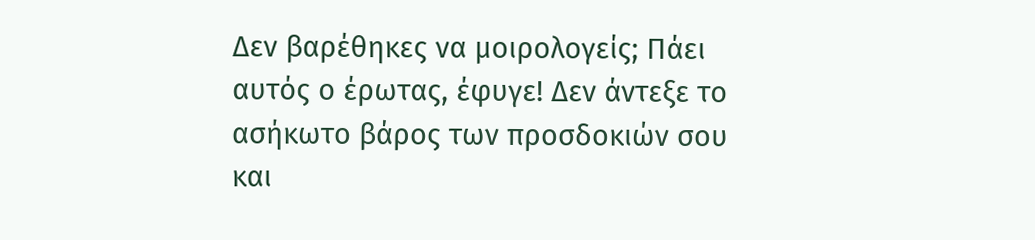Δεν βαρέθηκες να μοιρολογείς; Πάει αυτός ο έρωτας, έφυγε! Δεν άντεξε το ασήκωτο βάρος των προσδοκιών σου και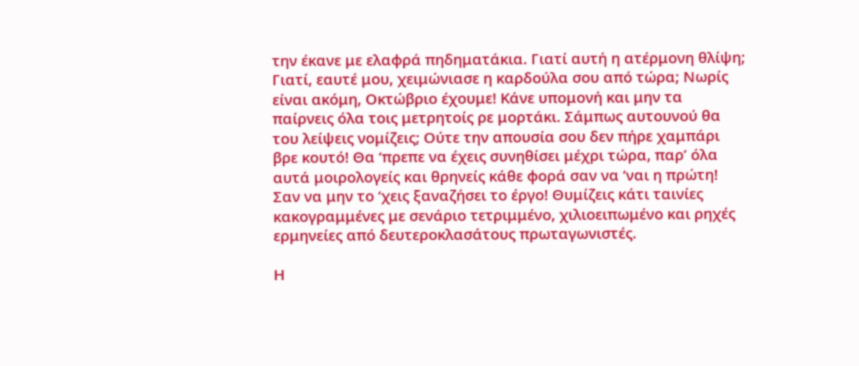την έκανε με ελαφρά πηδηματάκια. Γιατί αυτή η ατέρμονη θλίψη; Γιατί, εαυτέ μου, χειμώνιασε η καρδούλα σου από τώρα; Νωρίς είναι ακόμη, Οκτώβριο έχουμε! Κάνε υπομονή και μην τα παίρνεις όλα τοις μετρητοίς ρε μορτάκι. Σάμπως αυτουνού θα του λείψεις νομίζεις; Ούτε την απουσία σου δεν πήρε χαμπάρι βρε κουτό! Θα ‘πρεπε να έχεις συνηθίσει μέχρι τώρα, παρ’ όλα αυτά μοιρολογείς και θρηνείς κάθε φορά σαν να ‘ναι η πρώτη! Σαν να μην το ‘χεις ξαναζήσει το έργο! Θυμίζεις κάτι ταινίες κακογραμμένες με σενάριο τετριμμένο, χιλιοειπωμένο και ρηχές ερμηνείες από δευτεροκλασάτους πρωταγωνιστές.

Η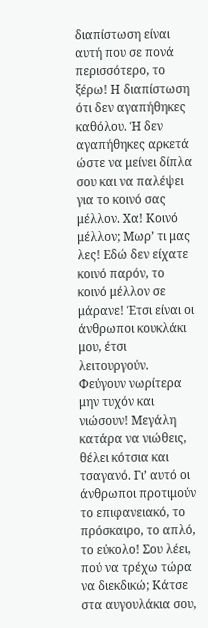διαπίστωση είναι αυτή που σε πονά περισσότερο, το ξέρω! Η διαπίστωση ότι δεν αγαπήθηκες καθόλου. Ή δεν αγαπήθηκες αρκετά ώστε να μείνει δίπλα σου και να παλέψει για το κοινό σας μέλλον. Χα! Κοινό μέλλον; Μωρ’ τι μας λες! Εδώ δεν είχατε κοινό παρόν, το κοινό μέλλον σε μάρανε! Έτσι είναι οι άνθρωποι κουκλάκι μου, έτσι λειτουργούν. Φεύγουν νωρίτερα μην τυχόν και νιώσουν! Μεγάλη κατάρα να νιώθεις, θέλει κότσια και τσαγανό. Γι’ αυτό οι άνθρωποι προτιμούν το επιφανειακό, το πρόσκαιρο, το απλό, το εύκολο! Σου λέει, πού να τρέχω τώρα να διεκδικώ; Κάτσε στα αυγουλάκια σου,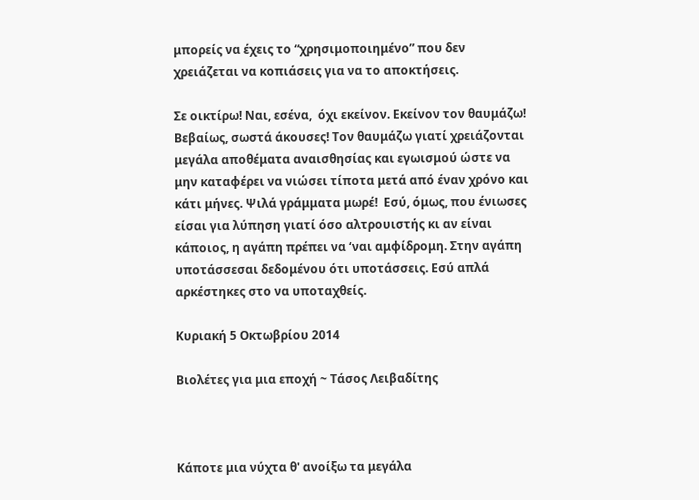μπορείς να έχεις το “χρησιμοποιημένο” που δεν χρειάζεται να κοπιάσεις για να το αποκτήσεις.

Σε οικτίρω! Ναι, εσένα,  όχι εκείνον. Εκείνον τον θαυμάζω! Βεβαίως, σωστά άκουσες! Τον θαυμάζω γιατί χρειάζονται μεγάλα αποθέματα αναισθησίας και εγωισμού ώστε να μην καταφέρει να νιώσει τίποτα μετά από έναν χρόνο και κάτι μήνες. Ψιλά γράμματα μωρέ!  Εσύ, όμως, που ένιωσες είσαι για λύπηση γιατί όσο αλτρουιστής κι αν είναι κάποιος, η αγάπη πρέπει να ‘ναι αμφίδρομη. Στην αγάπη υποτάσσεσαι δεδομένου ότι υποτάσσεις. Εσύ απλά αρκέστηκες στο να υποταχθείς.

Κυριακή 5 Οκτωβρίου 2014

Βιολέτες για μια εποχή ~ Τάσος Λειβαδίτης



Κάποτε μια νύχτα θ' ανοίξω τα μεγάλα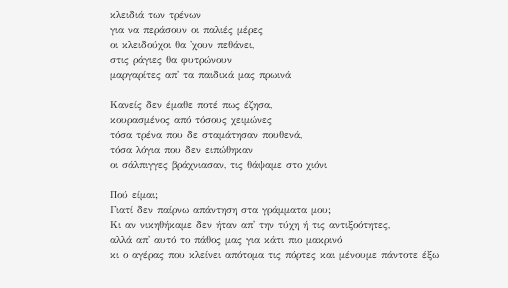κλειδιά των τρένων
για να περάσουν οι παλιές μέρες
οι κλειδούχοι θα 'χουν πεθάνει,
στις ράγιες θα φυτρώνουν
μαργαρίτες απ' τα παιδικά μας πρωινά

Κανείς δεν έμαθε ποτέ πως έζησα,
κουρασμένος από τόσους χειμώνες
τόσα τρένα που δε σταμάτησαν πουθενά,
τόσα λόγια που δεν ειπώθηκαν
οι σάλπιγγες βράχνιασαν, τις θάψαμε στο χιόνι

Πού είμαι;
Γιατί δεν παίρνω απάντηση στα γράμματα μου;
Κι αν νικηθήκαμε δεν ήταν απ' την τύχη ή τις αντιξοότητες,
αλλά απ' αυτό το πάθος μας για κάτι πιο μακρινό
κι ο αγέρας που κλείνει απότομα τις πόρτες και μένουμε πάντοτε έξω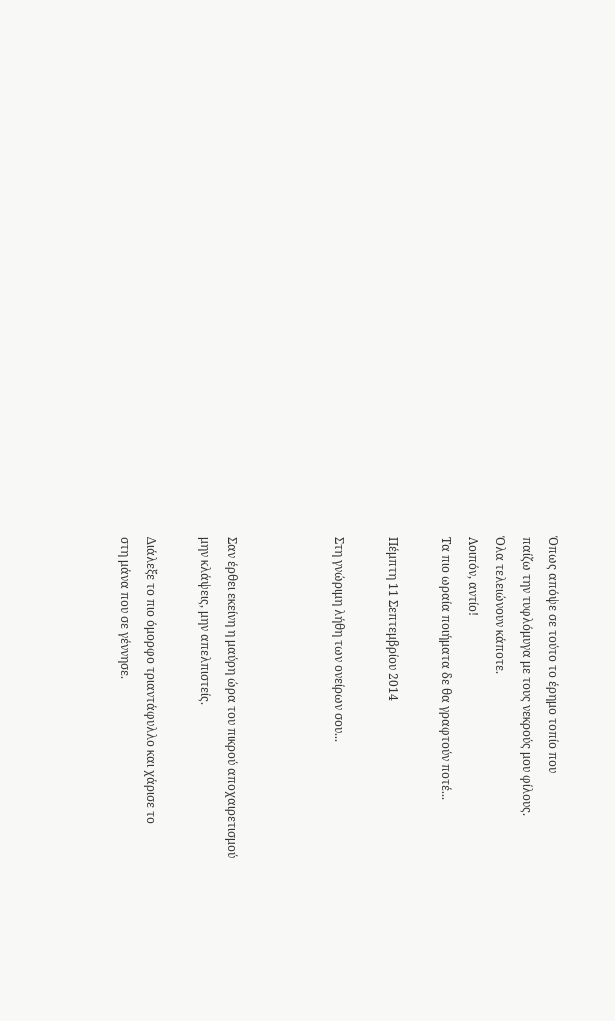Όπως απόψε σε τούτο το έρημο τοπίο που
παίζω την τυφλόμυγα με τους νεκρούς μου φίλους.
Όλα τελειώνουν κάποτε.
Λοιπόν, αντίο!
Τα πιο ωραία ποιήματα δε θα γραφτούν ποτέ...

Πέμπτη 11 Σεπτεμβρίου 2014

Στη γνώριμη λήθη των ονείρων σου...



Σαν έρθει εκείνη η μαύρη ώρα του πικρού αποχαιρετισμού
μην κλάψεις, μην απελπιστείς.

Διάλεξε το πιο όμορφο τριαντάφυλλο και χάρισε το
στη μάνα που σε γέννησε.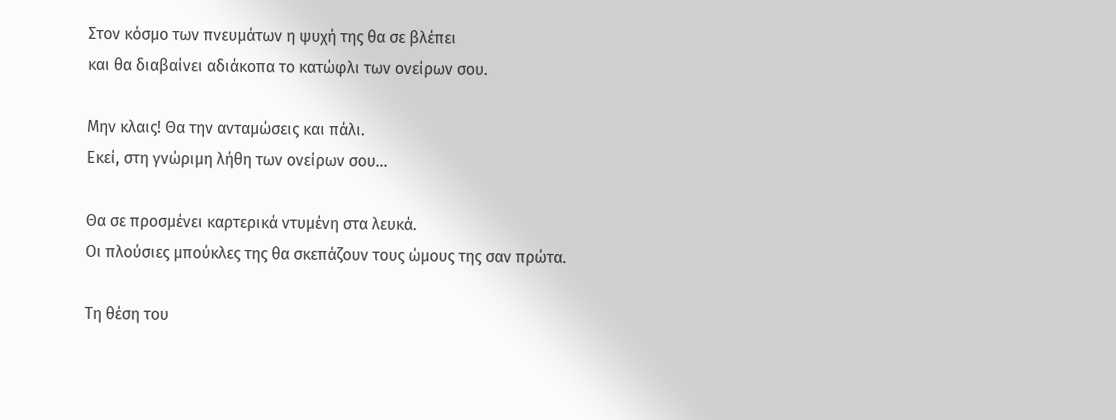Στον κόσμο των πνευμάτων η ψυχή της θα σε βλέπει
και θα διαβαίνει αδιάκοπα το κατώφλι των ονείρων σου.

Μην κλαις! Θα την ανταμώσεις και πάλι.
Εκεί, στη γνώριμη λήθη των ονείρων σου...

Θα σε προσμένει καρτερικά ντυμένη στα λευκά.
Οι πλούσιες μπούκλες της θα σκεπάζουν τους ώμους της σαν πρώτα.

Τη θέση του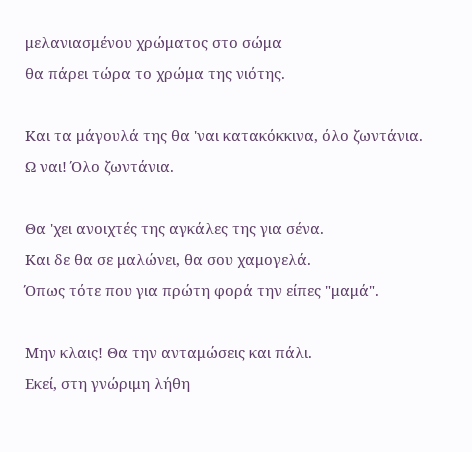μελανιασμένου χρώματος στο σώμα
θα πάρει τώρα το χρώμα της νιότης.

Και τα μάγουλά της θα 'ναι κατακόκκινα, όλο ζωντάνια.
Ω ναι! Όλο ζωντάνια.

Θα 'χει ανοιχτές της αγκάλες της για σένα.
Και δε θα σε μαλώνει, θα σου χαμογελά.
Όπως τότε που για πρώτη φορά την είπες "μαμά".

Μην κλαις! Θα την ανταμώσεις και πάλι.
Εκεί, στη γνώριμη λήθη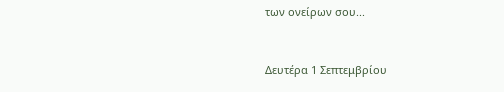των ονείρων σου...


Δευτέρα 1 Σεπτεμβρίου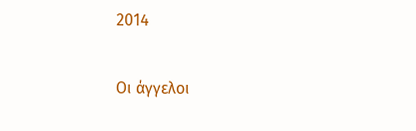2014

Οι άγγελοι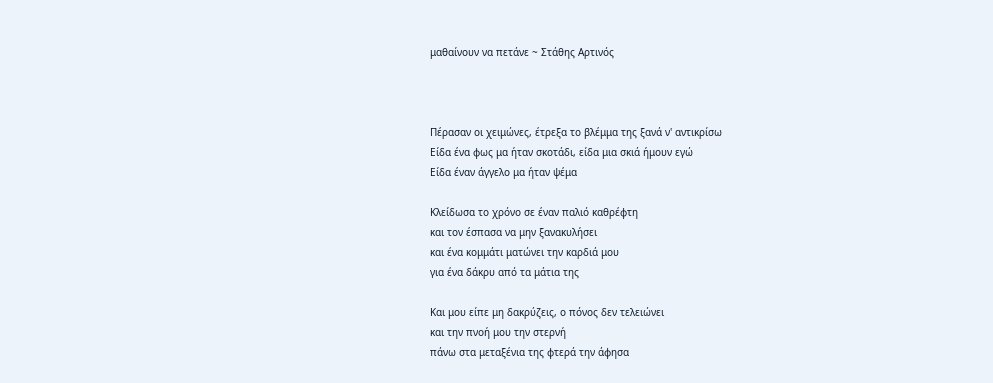μαθαίνουν να πετάνε ~ Στάθης Αρτινός



Πέρασαν οι χειμώνες, έτρεξα το βλέμμα της ξανά ν' αντικρίσω
Είδα ένα φως μα ήταν σκοτάδι, είδα μια σκιά ήμουν εγώ
Είδα έναν άγγελο μα ήταν ψέμα

Κλείδωσα το χρόνο σε έναν παλιό καθρέφτη
και τον έσπασα να μην ξανακυλήσει
και ένα κομμάτι ματώνει την καρδιά μου
για ένα δάκρυ από τα μάτια της

Και μου είπε μη δακρύζεις, ο πόνος δεν τελειώνει
και την πνοή μου την στερνή
πάνω στα μεταξένια της φτερά την άφησα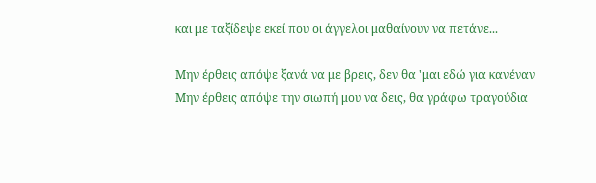και με ταξίδεψε εκεί που οι άγγελοι μαθαίνουν να πετάνε...

Μην έρθεις απόψε ξανά να με βρεις, δεν θα 'μαι εδώ για κανέναν
Μην έρθεις απόψε την σιωπή μου να δεις, θα γράφω τραγούδια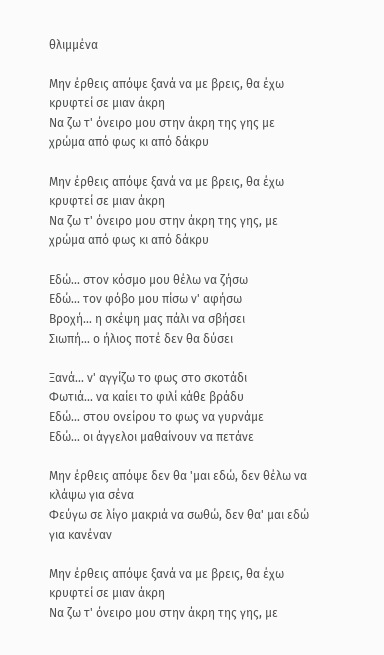θλιμμένα

Μην έρθεις απόψε ξανά να με βρεις, θα έχω κρυφτεί σε μιαν άκρη
Να ζω τ' όνειρο μου στην άκρη της γης με χρώμα από φως κι από δάκρυ

Μην έρθεις απόψε ξανά να με βρεις, θα έχω κρυφτεί σε μιαν άκρη
Να ζω τ' όνειρο μου στην άκρη της γης, με χρώμα από φως κι από δάκρυ

Εδώ... στον κόσμο μου θέλω να ζήσω
Εδώ... τον φόβο μου πίσω ν' αφήσω
Βροχή... η σκέψη μας πάλι να σβήσει
Σιωπή... ο ήλιος ποτέ δεν θα δύσει

Ξανά... ν' αγγίζω το φως στο σκοτάδι
Φωτιά... να καίει το φιλί κάθε βράδυ
Εδώ... στου ονείρου το φως να γυρνάμε
Εδώ... οι άγγελοι μαθαίνουν να πετάνε

Μην έρθεις απόψε δεν θα 'μαι εδώ, δεν θέλω να κλάψω για σένα
Φεύγω σε λίγο μακριά να σωθώ, δεν θα' μαι εδώ για κανέναν

Μην έρθεις απόψε ξανά να με βρεις, θα έχω κρυφτεί σε μιαν άκρη
Να ζω τ' όνειρο μου στην άκρη της γης, με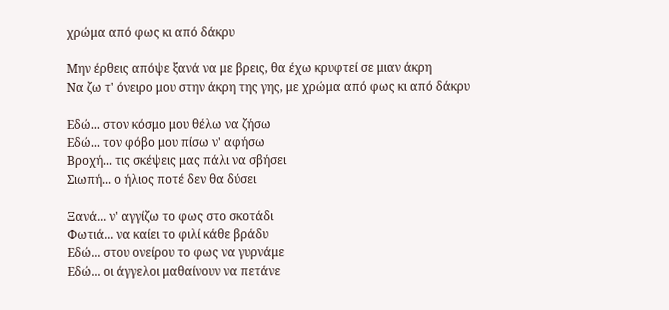χρώμα από φως κι από δάκρυ

Μην έρθεις απόψε ξανά να με βρεις, θα έχω κρυφτεί σε μιαν άκρη
Να ζω τ' όνειρο μου στην άκρη της γης, με χρώμα από φως κι από δάκρυ

Εδώ... στον κόσμο μου θέλω να ζήσω
Εδώ... τον φόβο μου πίσω ν' αφήσω
Βροχή... τις σκέψεις μας πάλι να σβήσει
Σιωπή... ο ήλιος ποτέ δεν θα δύσει

Ξανά... ν' αγγίζω το φως στο σκοτάδι
Φωτιά... να καίει το φιλί κάθε βράδυ
Εδώ... στου ονείρου το φως να γυρνάμε
Εδώ... οι άγγελοι μαθαίνουν να πετάνε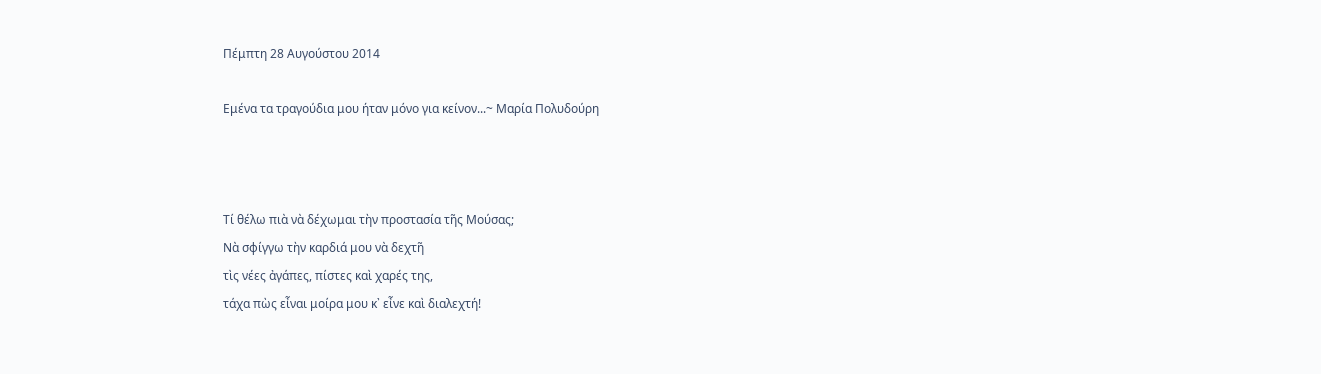Πέμπτη 28 Αυγούστου 2014

Εμένα τα τραγούδια μου ήταν μόνο για κείνον...~ Μαρία Πολυδούρη



Τί θέλω πιὰ νὰ δέχωμαι τὴν προστασία τῆς Μούσας;
Νὰ σφίγγω τὴν καρδιά μου νὰ δεχτῆ
τὶς νέες ἀγάπες, πίστες καὶ χαρές της,
τάχα πὼς εἶναι μοίρα μου κ᾿ εἶνε καὶ διαλεχτή!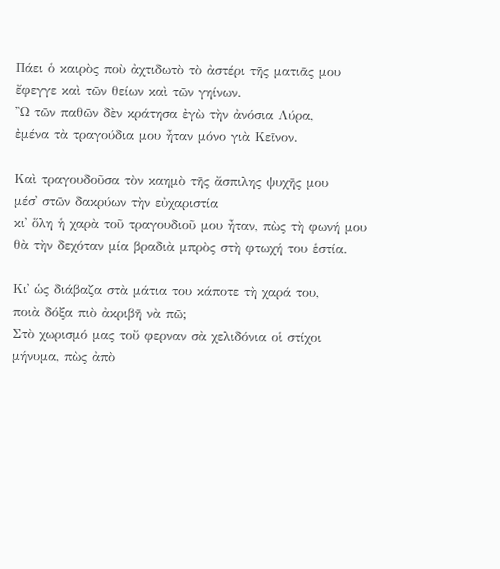Πάει ὁ καιρὸς ποὺ ἀχτιδωτὸ τὸ ἀστέρι τῆς ματιᾶς μου
ἔφεγγε καὶ τῶν θείων καὶ τῶν γηίνων.
Ὢ τῶν παθῶν δὲν κράτησα ἐγὼ τὴν ἀνόσια Λύρα,
ἐμένα τὰ τραγούδια μου ἦταν μόνο γιὰ Κεῖνον.

Καὶ τραγουδοῦσα τὸν καημὸ τῆς ἄσπιλης ψυχῆς μου
μέσ᾿ στῶν δακρύων τὴν εὐχαριστία
κι᾿ ὅλη ἡ χαρὰ τοῦ τραγουδιοῦ μου ἦταν, πὼς τὴ φωνή μου
θὰ τὴν δεχόταν μία βραδιὰ μπρὸς στὴ φτωχή του ἑστία.

Κι᾿ ὡς διάβαζα στὰ μάτια του κάποτε τὴ χαρά του,
ποιὰ δόξα πιὸ ἀκριβῆ νὰ πῶ;
Στὸ χωρισμό μας τοὔ φερναν σὰ χελιδόνια οἱ στίχοι
μήνυμα, πὼς ἀπὸ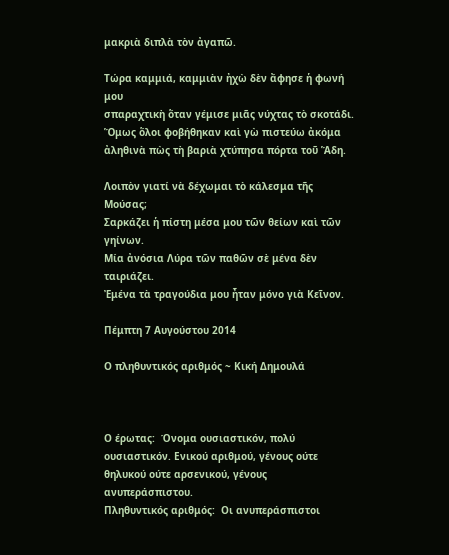μακριὰ διπλὰ τὸν ἀγαπῶ.

Τώρα καμμιά, καμμιὰν ἠχὼ δὲν ἄφησε ἡ φωνή μου
σπαραχτικὴ ὅταν γέμισε μιᾶς νύχτας τὸ σκοτάδι.
Ὅμως ὅλοι φοβήθηκαν καὶ γὼ πιστεύω ἀκόμα
ἀληθινὰ πὼς τὴ βαριὰ χτύπησα πόρτα τοῦ Ἅδη.

Λοιπὸν γιατί νὰ δέχωμαι τὸ κάλεσμα τῆς Μούσας;
Σαρκάζει ἡ πίστη μέσα μου τῶν θείων καὶ τῶν γηίνων.
Μία ἀνόσια Λύρα τῶν παθῶν σὲ μένα δὲν ταιριάζει.
Ἐμένα τὰ τραγούδια μου ἦταν μόνο γιὰ Κεῖνον.

Πέμπτη 7 Αυγούστου 2014

Ο πληθυντικός αριθμός ~ Κική Δημουλά



Ο έρωτας:  Όνομα ουσιαστικόν, πολύ ουσιαστικόν. Eνικού αριθμού, γένους ούτε θηλυκού ούτε αρσενικού, γένους ανυπεράσπιστου.
Πληθυντικός αριθμός:  Οι ανυπεράσπιστοι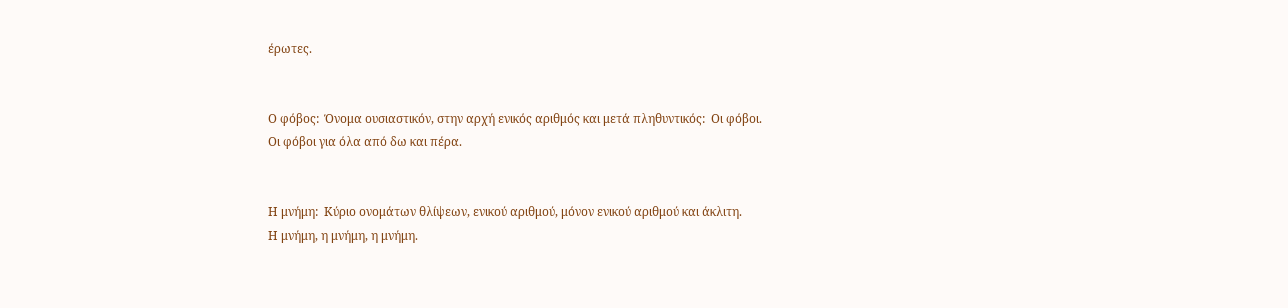έρωτες.


Ο φόβος:  Όνομα ουσιαστικόν, στην αρχή ενικός αριθμός και μετά πληθυντικός:  Οι φόβοι.
Οι φόβοι για όλα από δω και πέρα.


Η μνήμη:  Κύριο ονομάτων θλίψεων, ενικού αριθμού, μόνον ενικού αριθμού και άκλιτη.
Η μνήμη, η μνήμη, η μνήμη.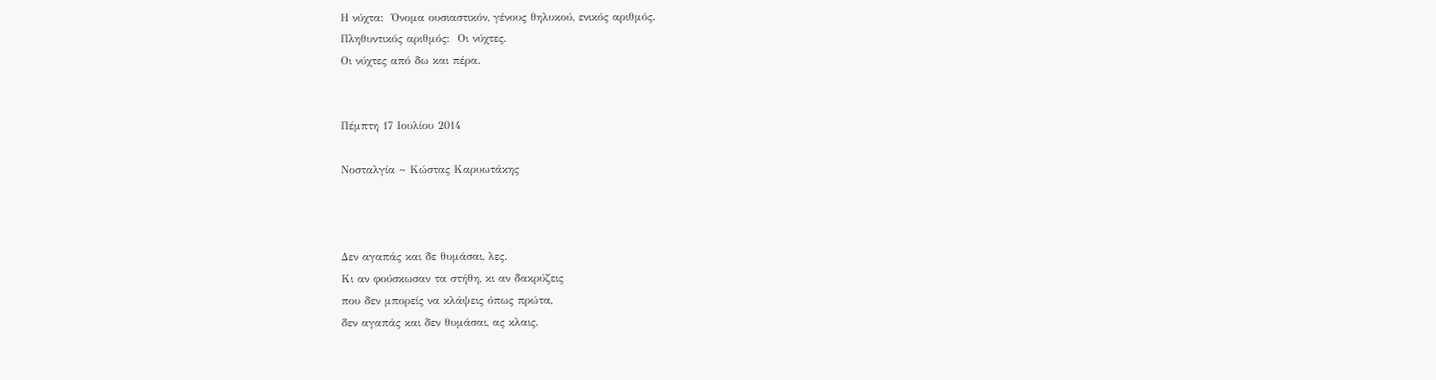Η νύχτα:  Όνομα ουσιαστικόν, γένους θηλυκού, ενικός αριθμός.
Πληθυντικός αριθμός:  Οι νύχτες.
Οι νύχτες από δω και πέρα.


Πέμπτη 17 Ιουλίου 2014

Νοσταλγία ~ Κώστας Καρυωτάκης



Δεν αγαπάς και δε θυμάσαι, λες.
Κι αν φούσκωσαν τα στήθη, κι αν δακρύζεις
που δεν μπορείς να κλάψεις όπως πρώτα,
δεν αγαπάς και δεν θυμάσαι, ας κλαις.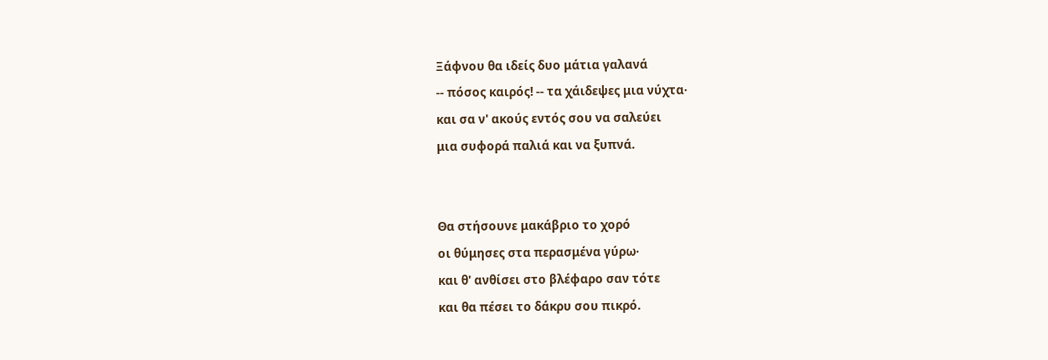Ξάφνου θα ιδείς δυο μάτια γαλανά
-- πόσος καιρός! -- τα χάιδεψες μια νύχτα·
και σα ν' ακούς εντός σου να σαλεύει
μια συφορά παλιά και να ξυπνά.


Θα στήσουνε μακάβριο το χορό
οι θύμησες στα περασμένα γύρω·
και θ' ανθίσει στο βλέφαρο σαν τότε
και θα πέσει το δάκρυ σου πικρό.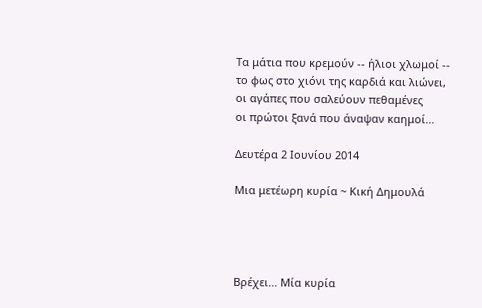Τα μάτια που κρεμούν -- ήλιοι χλωμοί --
το φως στο χιόνι της καρδιά και λιώνει,
οι αγάπες που σαλεύουν πεθαμένες
οι πρώτοι ξανά που άναψαν καημοί...

Δευτέρα 2 Ιουνίου 2014

Μια μετέωρη κυρία ~ Κική Δημουλά




Βρέχει... Μία κυρία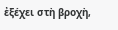ἐξέχει στὴ βροχὴ,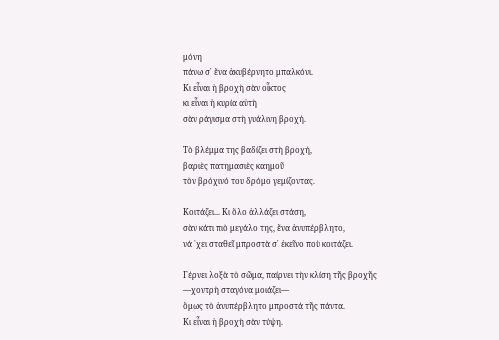μόνη
πάνω σ᾿ ἕνα ἀκυβέρνητο μπαλκόνι.
Κι εἶναι ἡ βροχὴ σὰν οἶκτος
κι εἶναι ἡ κυρία αὐτὴ
σὰν ράγισμα στὴ γυάλινη βροχή.

Τὸ βλέμμα της βαδίζει στὴ βροχή,
βαριὲς πατημασιὲς καημοῦ
τὸν βρόχινό του δρόμο γεμίζοντας.

Κοιτάζει... Κι ὅλο ἀλλάζει στάση,
σὰν κάτι πιὸ μεγάλο της, ἕνα ἀνυπέρβλητο,
νά ῾χει σταθεῖ μπροστὰ σ᾿ ἐκεῖνο ποὺ κοιτάζει.

Γέρνει λοξὰ τὸ σῶμα, παίρνει τὴν κλίση τῆς βροχῆς
―χοντρὴ σταγόνα μοιάζει―
ὅμως τὸ ἀνυπέρβλητο μπροστά τῆς πάντα.
Κι εἶναι ἡ βροχὴ σὰν τύψη.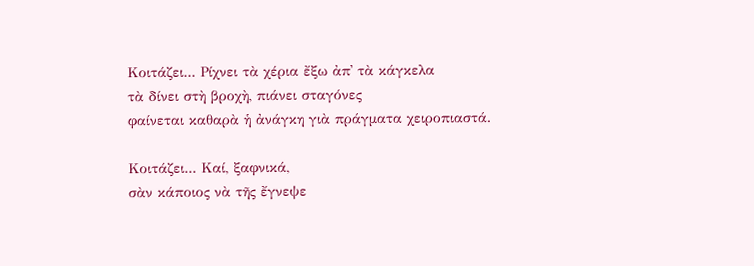Κοιτάζει... Ρίχνει τὰ χέρια ἔξω ἀπ᾿ τὰ κάγκελα
τὰ δίνει στὴ βροχὴ, πιάνει σταγόνες
φαίνεται καθαρὰ ἡ ἀνάγκη γιὰ πράγματα χειροπιαστά.

Κοιτάζει... Καί, ξαφνικά,
σὰν κάποιος νὰ τῆς ἔγνεψε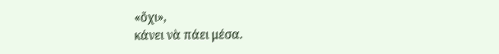«ὄχι»,
κάνει νὰ πάει μέσα.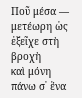Ποῦ μέσα ― μετέωρη ὡς ἐξεῖχε στὴ βροχὴ
καὶ μόνη πάνω σ᾿ ἕνα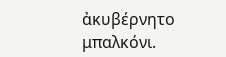ἀκυβέρνητο μπαλκόνι.